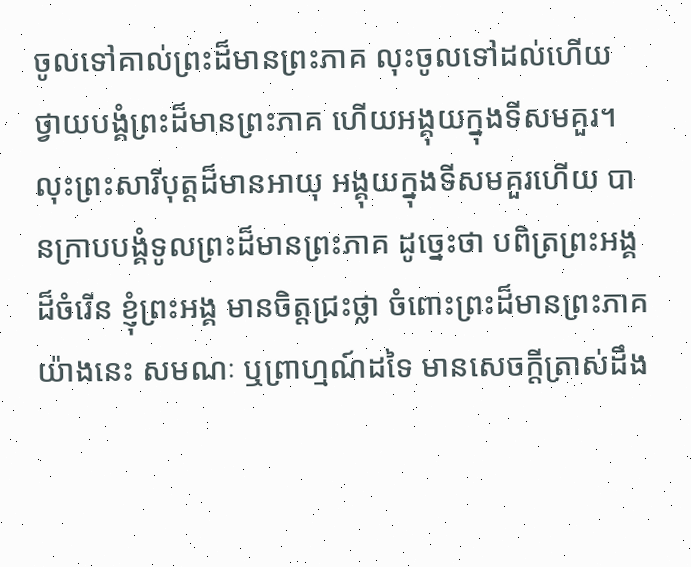ចូលទៅគាល់ព្រះដ៏មានព្រះភាគ លុះចូលទៅដល់ហើយ ថ្វាយបង្គំព្រះដ៏មានព្រះភាគ ហើយអង្គុយក្នុងទីសមគួរ។ លុះព្រះសារីបុត្តដ៏មានអាយុ អង្គុយក្នុងទីសមគួរហើយ បានក្រាបបង្គំទូលព្រះដ៏មានព្រះភាគ ដូច្នេះថា បពិត្រព្រះអង្គដ៏ចំរើន ខ្ញុំព្រះអង្គ មានចិត្តជ្រះថ្លា ចំពោះព្រះដ៏មានព្រះភាគយ៉ាងនេះ សមណៈ ឬព្រាហ្មណ៍ដទៃ មានសេចក្តីត្រាស់ដឹង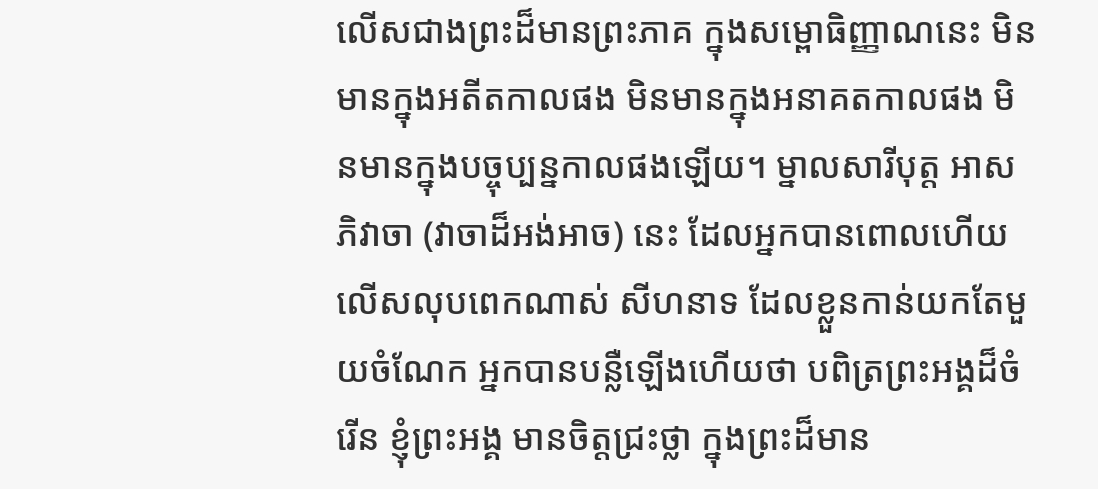លើសជាងព្រះដ៏មានព្រះភាគ ក្នុងសម្ពោធិញ្ញាណនេះ មិនមានក្នុងអតីតកាលផង មិនមានក្នុងអនាគតកាលផង មិនមានក្នុងបច្ចុប្បន្នកាលផងឡើយ។ ម្នាលសារីបុត្ត អាសភិវាចា (វាចាដ៏អង់អាច) នេះ ដែលអ្នកបានពោលហើយ លើសលុបពេកណាស់ សីហនាទ ដែលខ្លួនកាន់យកតែមួយចំណែក អ្នកបានបន្លឺឡើងហើយថា បពិត្រព្រះអង្គដ៏ចំរើន ខ្ញុំព្រះអង្គ មានចិត្តជ្រះថ្លា ក្នុងព្រះដ៏មាន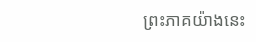ព្រះភាគយ៉ាងនេះ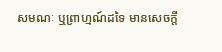សមណៈ ឬព្រាហ្មណ៍ដទៃ មានសេចក្តី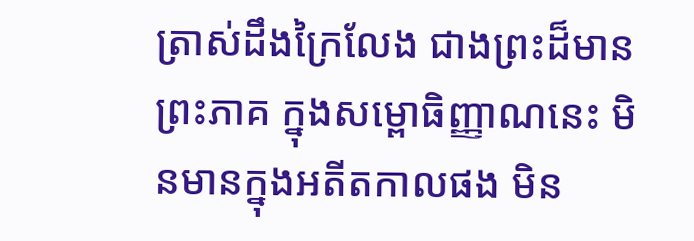ត្រាស់ដឹងក្រៃលែង ជាងព្រះដ៏មានព្រះភាគ ក្នុងសម្ពោធិញ្ញាណនេះ មិនមានក្នុងអតីតកាលផង មិន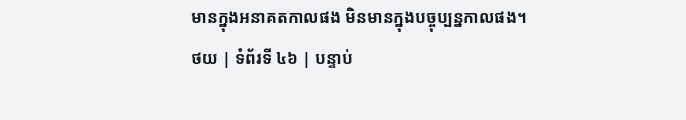មានក្នុងអនាគតកាលផង មិនមានក្នុងបច្ចុប្បន្នកាលផង។
ថយ | ទំព័រទី ៤៦ | បន្ទាប់